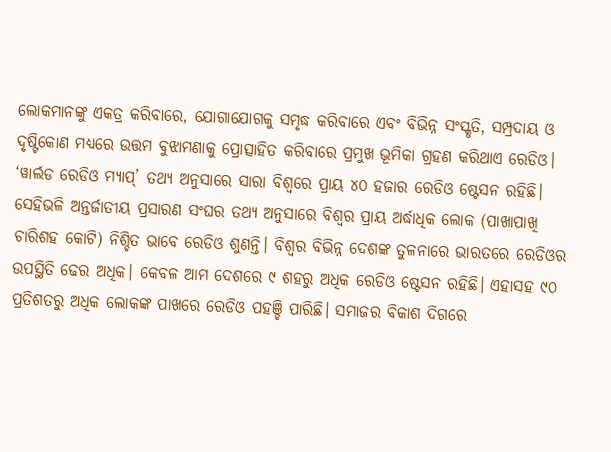ଲୋକମାନଙ୍କୁ ଏକତ୍ର କରିବାରେ, ଯୋଗାଯୋଗକୁ ସମୃଦ୍ଧ କରିବାରେ ଏବଂ ବିଭିନ୍ନ ସଂସ୍କୃତି, ସମ୍ପ୍ରଦାୟ ଓ ଦୃଷ୍ଟିକୋଣ ମଧ୍ୟରେ ଉତ୍ତମ ବୁଝାମଣାକୁ ପ୍ରୋତ୍ସାହିତ କରିବାରେ ପ୍ରମୁଖ ଭୂମିକା ଗ୍ରହଣ କରିଥାଏ ରେଡିଓ। ‘ୱାର୍ଲଡ ରେଡିଓ ମ୍ୟାପ୍’ ତଥ୍ୟ ଅନୁସାରେ ସାରା ବିଶ୍ୱରେ ପ୍ରାୟ ୪୦ ହଜାର ରେଡିଓ ଷ୍ଟେସନ ରହିଛି। ସେହିଭଳି ଅନ୍ତର୍ଜାତୀୟ ପ୍ରସାରଣ ସଂଘର ତଥ୍ୟ ଅନୁସାରେ ବିଶ୍ୱର ପ୍ରାୟ ଅର୍ଦ୍ଧାଧିକ ଲୋକ (ପାଖାପାଖି ଚାରିଶହ କୋଟି) ନିଶ୍ଚିତ ଭାବେ ରେଡିଓ ଶୁଣନ୍ତି। ବିଶ୍ୱର ବିଭିନ୍ନ ଦେଶଙ୍କ ତୁଳନାରେ ଭାରତରେ ରେଡିଓର ଉପସ୍ଥିତି ଢେର ଅଧିକ। କେବଳ ଆମ ଦେଶରେ ୯ ଶହରୁ ଅଧିକ ରେଡିଓ ଷ୍ଟେସନ ରହିଛି। ଏହାସହ ୯୦ ପ୍ରତିଶତରୁ ଅଧିକ ଲୋକଙ୍କ ପାଖରେ ରେଡିଓ ପହଞ୍ଚି ପାରିଛି। ସମାଜର ବିକାଶ ଦିଗରେ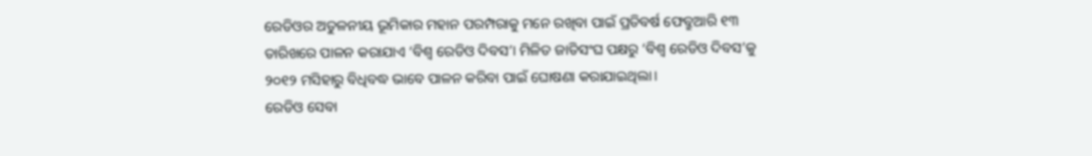ରେଡିଓର ଅତୁଳନୀୟ ଭୂମିକାର ମହାନ ପରମ୍ପରାକୁ ମନେ ରଖିବା ପାଇଁ ପ୍ରତିବର୍ଷ ଫେବ୍ରୁଆରି ୧୩ ତାରିଖରେ ପାଳନ କରାଯାଏ ‘ବିଶ୍ୱ ରେଡିଓ ଦିବସ’। ମିଳିତ ଜାତିସଂଘ ପକ୍ଷରୁ ‘ବିଶ୍ୱ ରେଡିଓ ଦିବସ’କୁ ୨୦୧୨ ମସିହାରୁ ବିଧିବଦ୍ଧ ଭାବେ ପାଳନ କରିବା ପାଇଁ ଘୋଷଣା କରାଯାଇଥିଲା।
ରେଡିଓ ସେବା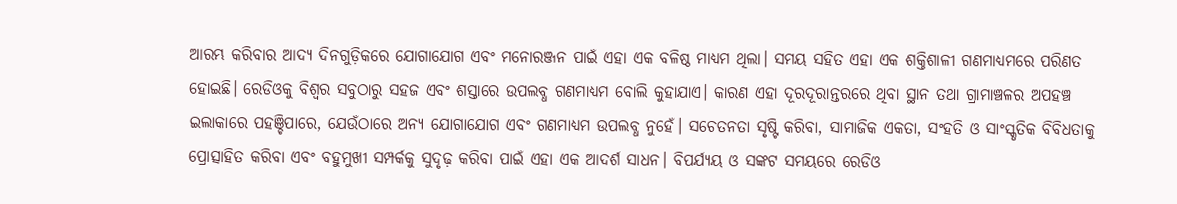ଆରମ୍ଭ କରିବାର ଆଦ୍ୟ ଦିନଗୁଡ଼ିକରେ ଯୋଗାଯୋଗ ଏବଂ ମନୋରଞ୍ଜନ ପାଇଁ ଏହା ଏକ ବଳିଷ୍ଠ ମାଧ୍ୟମ ଥିଲା। ସମୟ ସହିତ ଏହା ଏକ ଶକ୍ତିଶାଳୀ ଗଣମାଧ୍ୟମରେ ପରିଣତ ହୋଇଛି। ରେଡିଓକୁ ବିଶ୍ୱର ସବୁଠାରୁ ସହଜ ଏବଂ ଶସ୍ତାରେ ଉପଲବ୍ଧ ଗଣମାଧ୍ୟମ ବୋଲି କୁହାଯାଏ। କାରଣ ଏହା ଦୂରଦୂରାନ୍ତରରେ ଥିବା ସ୍ଥାନ ତଥା ଗ୍ରାମାଞ୍ଚଳର ଅପହଞ୍ଚ ଇଲାକାରେ ପହଞ୍ଚିପାରେ, ଯେଉଁଠାରେ ଅନ୍ୟ ଯୋଗାଯୋଗ ଏବଂ ଗଣମାଧ୍ୟମ ଉପଲବ୍ଧ ନୁହେଁ। ସଚେତନତା ସୃଷ୍ଟି କରିବା, ସାମାଜିକ ଏକତା, ସଂହତି ଓ ସାଂସ୍କୃତିକ ବିବିଧତାକୁ ପ୍ରୋତ୍ସାହିତ କରିବା ଏବଂ ବହୁମୁଖୀ ସମ୍ପର୍କକୁ ସୁଦୃଢ଼ କରିବା ପାଇଁ ଏହା ଏକ ଆଦର୍ଶ ସାଧନ। ବିପର୍ଯ୍ୟୟ ଓ ସଙ୍କଟ ସମୟରେ ରେଡିଓ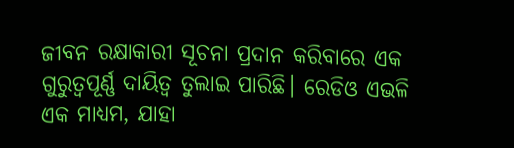ଜୀବନ ରକ୍ଷାକାରୀ ସୂଚନା ପ୍ରଦାନ କରିବାରେ ଏକ ଗୁରୁତ୍ୱପୂର୍ଣ୍ଣ ଦାୟିତ୍ୱ ତୁଲାଇ ପାରିଛି। ରେଡିଓ ଏଭଳି ଏକ ମାଧ୍ୟମ, ଯାହା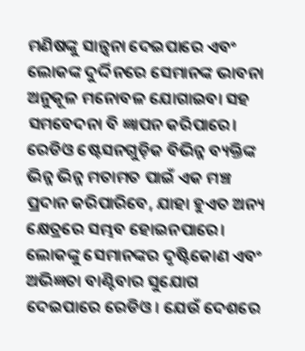ମଣିଷଙ୍କୁ ସାନ୍ତ୍ୱନା ଦେଇପାରେ ଏବଂ ଲୋକଙ୍କ ଦୁର୍ଦ୍ଦିନରେ ସେମାନଙ୍କ ଭାବନା ଅନୁକୂଳ ମନୋବଳ ଯୋଗାଇବା ସହ ସମବେଦନା ବି ଜ୍ଞାପନ କରିପାରେ।
ରେଡିଓ ଷ୍ଟେସନଗୁଡ଼ିକ ବିଭିନ୍ନ ବ୍ୟକ୍ତିଙ୍କ ଭିନ୍ନ ଭିନ୍ନ ମତାମତ ପାଇଁ ଏକ ମଞ୍ଚ ପ୍ରଦାନ କରିପାରିବେ, ଯାହା ହୁଏତ ଅନ୍ୟ କ୍ଷେତ୍ରରେ ସମ୍ଭବ ହୋଇନପାରେ। ଲୋକଙ୍କୁ ସେମାନଙ୍କର ଦୃଷ୍ଟିକୋଣ ଏବଂ ଅଭିଜ୍ଞତା ବାଣ୍ଟିବାର ସୁଯୋଗ ଦେଇପାରେ ରେଡିଓ। ଯେଉଁ ଦେଶରେ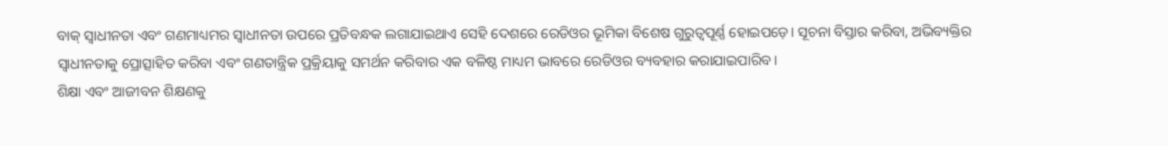ବାକ୍ ସ୍ୱାଧୀନତା ଏବଂ ଗଣମାଧ୍ୟମର ସ୍ୱାଧୀନତା ଉପରେ ପ୍ରତିବନ୍ଧକ ଲଗାଯାଇଥାଏ ସେହି ଦେଶରେ ରେଡିଓର ଭୂମିକା ବିଶେଷ ଗୁରୁତ୍ୱପୂର୍ଣ୍ଣ ହୋଇପଡ଼େ। ସୂଚନା ବିସ୍ତାର କରିବା, ଅଭିବ୍ୟକ୍ତିର ସ୍ୱାଧୀନତାକୁ ପ୍ରୋତ୍ସାହିତ କରିବା ଏବଂ ଗଣତାନ୍ତ୍ରିକ ପ୍ରକ୍ରିୟାକୁ ସମର୍ଥନ କରିବାର ଏକ ବଳିଷ୍ଠ ମାଧ୍ୟମ ଭାବରେ ରେଡିଓର ବ୍ୟବହାର କରାଯାଇପାରିବ।
ଶିକ୍ଷା ଏବଂ ଆଜୀବନ ଶିକ୍ଷଣକୁ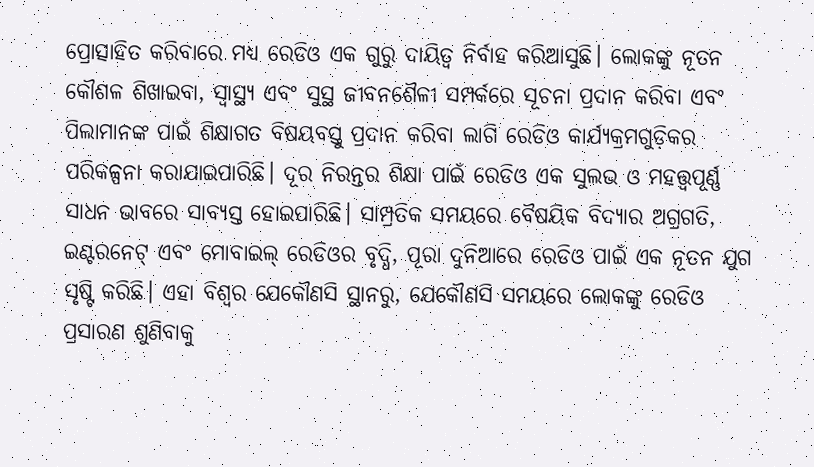ପ୍ରୋତ୍ସାହିତ କରିବାରେ ମଧ୍ୟ ରେଡିଓ ଏକ ଗୁରୁ ଦାୟିତ୍ୱ ନିର୍ବାହ କରିଆସୁଛି। ଲୋକଙ୍କୁ ନୂତନ କୌଶଳ ଶିଖାଇବା, ସ୍ୱାସ୍ଥ୍ୟ ଏବଂ ସୁସ୍ଥ ଜୀବନଶୈଳୀ ସମ୍ପର୍କରେ ସୂଚନା ପ୍ରଦାନ କରିବା ଏବଂ ପିଲାମାନଙ୍କ ପାଇଁ ଶିକ୍ଷାଗତ ବିଷୟବସ୍ତୁ ପ୍ରଦାନ କରିବା ଲାଗି ରେଡିଓ କାର୍ଯ୍ୟକ୍ରମଗୁଡ଼ିକର ପରିକଳ୍ପନା କରାଯାଇପାରିଛି। ଦୂର ନିରନ୍ତର ଶିକ୍ଷା ପାଇଁ ରେଡିଓ ଏକ ସୁଲଭ ଓ ମହତ୍ତ୍ୱପୂର୍ଣ୍ଣ ସାଧନ ଭାବରେ ସାବ୍ୟସ୍ତ ହୋଇପାରିଛି। ସାମ୍ପ୍ରତିକ ସମୟରେ ବୈଷୟିକ ବିଦ୍ୟାର ଅଗ୍ରଗତି, ଇଣ୍ଟରନେଟ୍ ଏବଂ ମୋବାଇଲ୍ ରେଡିଓର ବୃଦ୍ଧି, ପୂରା ଦୁନିଆରେ ରେଡିଓ ପାଇଁ ଏକ ନୂତନ ଯୁଗ ସୃଷ୍ଟି କରିଛି। ଏହା ବିଶ୍ୱର ଯେକୌଣସି ସ୍ଥାନରୁ, ଯେକୌଣସି ସମୟରେ ଲୋକଙ୍କୁ ରେଡିଓ ପ୍ରସାରଣ ଶୁଣିବାକୁ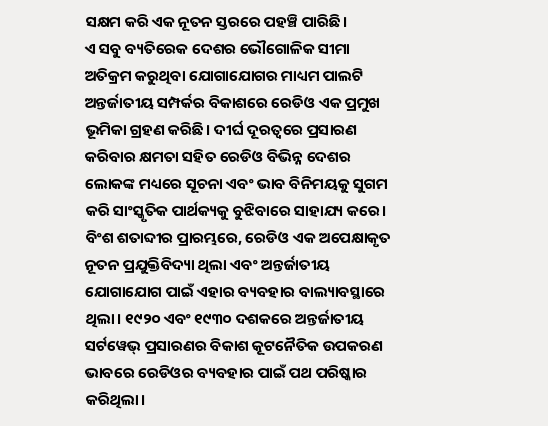ସକ୍ଷମ କରି ଏକ ନୂତନ ସ୍ତରରେ ପହଞ୍ଚି ପାରିଛି।
ଏ ସବୁ ବ୍ୟତିରେକ ଦେଶର ଭୌଗୋଳିକ ସୀମା ଅତିକ୍ରମ କରୁଥିବା ଯୋଗାଯୋଗର ମାଧ୍ୟମ ପାଲଟି ଅନ୍ତର୍ଜାତୀୟ ସମ୍ପର୍କର ବିକାଶରେ ରେଡିଓ ଏକ ପ୍ରମୁଖ ଭୂମିକା ଗ୍ରହଣ କରିଛି। ଦୀର୍ଘ ଦୂରତ୍ୱରେ ପ୍ରସାରଣ କରିବାର କ୍ଷମତା ସହିତ ରେଡିଓ ବିଭିନ୍ନ ଦେଶର ଲୋକଙ୍କ ମଧ୍ୟରେ ସୂଚନା ଏବଂ ଭାବ ବିନିମୟକୁ ସୁଗମ କରି ସାଂସ୍କୃତିକ ପାର୍ଥକ୍ୟକୁ ବୁଝିବାରେ ସାହାଯ୍ୟ କରେ। ବିଂଶ ଶତାବ୍ଦୀର ପ୍ରାରମ୍ଭରେ, ରେଡିଓ ଏକ ଅପେକ୍ଷାକୃତ ନୂତନ ପ୍ରଯୁକ୍ତିବିଦ୍ୟା ଥିଲା ଏବଂ ଅନ୍ତର୍ଜାତୀୟ ଯୋଗାଯୋଗ ପାଇଁ ଏହାର ବ୍ୟବହାର ବାଲ୍ୟାବସ୍ଥାରେ ଥିଲା। ୧୯୨୦ ଏବଂ ୧୯୩୦ ଦଶକରେ ଅନ୍ତର୍ଜାତୀୟ ସର୍ଟୱେଭ୍ ପ୍ରସାରଣର ବିକାଶ କୂଟନୈତିକ ଉପକରଣ ଭାବରେ ରେଡିଓର ବ୍ୟବହାର ପାଇଁ ପଥ ପରିଷ୍କାର କରିଥିଲା।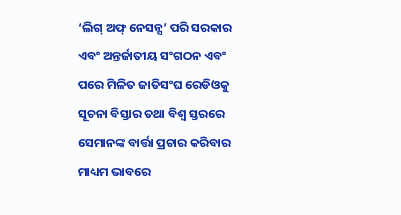‘ଲିଗ୍ ଅଫ୍ ନେସନ୍ସ’ ପରି ସରକାର ଏବଂ ଅନ୍ତର୍ଜାତୀୟ ସଂଗଠନ ଏବଂ ପରେ ମିଳିତ ଜାତିସଂଘ ରେଡିଓକୁ ସୂଚନା ବିସ୍ତାର ତଥା ବିଶ୍ୱ ସ୍ତରରେ ସେମାନଙ୍କ ବାର୍ତ୍ତା ପ୍ରଚାର କରିବାର ମାଧ୍ୟମ ଭାବରେ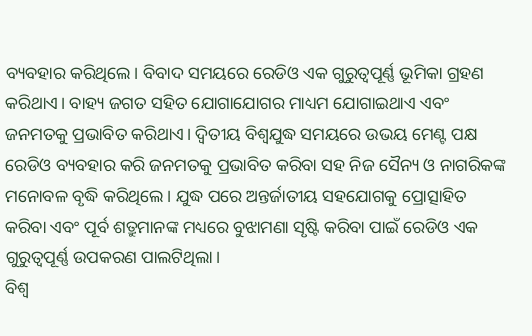ବ୍ୟବହାର କରିଥିଲେ। ବିବାଦ ସମୟରେ ରେଡିଓ ଏକ ଗୁରୁତ୍ୱପୂର୍ଣ୍ଣ ଭୂମିକା ଗ୍ରହଣ କରିଥାଏ। ବାହ୍ୟ ଜଗତ ସହିତ ଯୋଗାଯୋଗର ମାଧ୍ୟମ ଯୋଗାଇଥାଏ ଏବଂ ଜନମତକୁ ପ୍ରଭାବିତ କରିଥାଏ। ଦ୍ୱିତୀୟ ବିଶ୍ୱଯୁଦ୍ଧ ସମୟରେ ଉଭୟ ମେଣ୍ଟ ପକ୍ଷ ରେଡିଓ ବ୍ୟବହାର କରି ଜନମତକୁ ପ୍ରଭାବିତ କରିବା ସହ ନିଜ ସୈନ୍ୟ ଓ ନାଗରିକଙ୍କ ମନୋବଳ ବୃଦ୍ଧି କରିଥିଲେ। ଯୁଦ୍ଧ ପରେ ଅନ୍ତର୍ଜାତୀୟ ସହଯୋଗକୁ ପ୍ରୋତ୍ସାହିତ କରିବା ଏବଂ ପୂର୍ବ ଶତ୍ରୁମାନଙ୍କ ମଧ୍ୟରେ ବୁଝାମଣା ସୃଷ୍ଟି କରିବା ପାଇଁ ରେଡିଓ ଏକ ଗୁରୁତ୍ୱପୂର୍ଣ୍ଣ ଉପକରଣ ପାଲଟିଥିଲା।
ବିଶ୍ୱ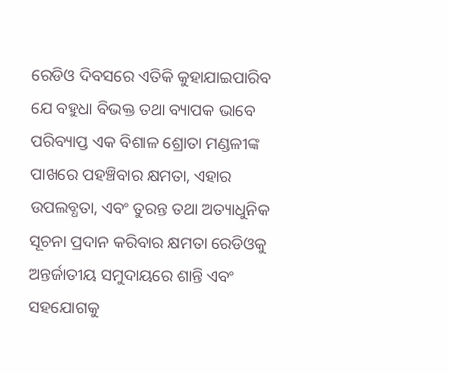ରେଡିଓ ଦିବସରେ ଏତିକି କୁହାଯାଇପାରିବ ଯେ ବହୁଧା ବିଭକ୍ତ ତଥା ବ୍ୟାପକ ଭାବେ ପରିବ୍ୟାପ୍ତ ଏକ ବିଶାଳ ଶ୍ରୋତା ମଣ୍ଡଳୀଙ୍କ ପାଖରେ ପହଞ୍ଚିବାର କ୍ଷମତା, ଏହାର ଉପଲବ୍ଧତା, ଏବଂ ତୁରନ୍ତ ତଥା ଅତ୍ୟାଧୁନିକ ସୂଚନା ପ୍ରଦାନ କରିବାର କ୍ଷମତା ରେଡିଓକୁ ଅନ୍ତର୍ଜାତୀୟ ସମୁଦାୟରେ ଶାନ୍ତି ଏବଂ ସହଯୋଗକୁ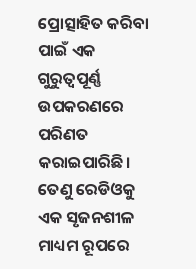ପ୍ରୋତ୍ସାହିତ କରିବା ପାଇଁ ଏକ ଗୁରୁତ୍ୱପୂର୍ଣ୍ଣ ଉପକରଣରେ ପରିଣତ କରାଇପାରିଛି। ତେଣୁ ରେଡିଓକୁ ଏକ ସୃଜନଶୀଳ ମାଧ୍ୟମ ରୂପରେ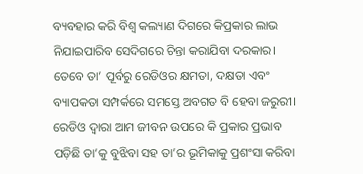ବ୍ୟବହାର କରି ବିଶ୍ୱ କଲ୍ୟାଣ ଦିଗରେ କିପ୍ରକାର ଲାଭ ନିଯାଇପାରିବ ସେଦିଗରେ ଚିନ୍ତା କରାଯିବା ଦରକାର। ତେବେ ତା’ ପୂର୍ବରୁ ରେଡିଓର କ୍ଷମତା, ଦକ୍ଷତା ଏବଂ ବ୍ୟାପକତା ସମ୍ପର୍କରେ ସମସ୍ତେ ଅବଗତ ବି ହେବା ଜରୁରୀ। ରେଡିଓ ଦ୍ୱାରା ଆମ ଜୀବନ ଉପରେ କି ପ୍ରକାର ପ୍ରଭାବ ପଡ଼ିଛି ତା’କୁ ବୁଝିବା ସହ ତା’ର ଭୂମିକାକୁ ପ୍ରଶଂସା କରିବା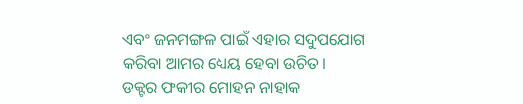ଏବଂ ଜନମଙ୍ଗଳ ପାଇଁ ଏହାର ସଦୁପଯୋଗ କରିବା ଆମର ଧ୍ୟେୟ ହେବା ଉଚିତ।
ଡକ୍ଟର ଫକୀର ମୋହନ ନାହାକ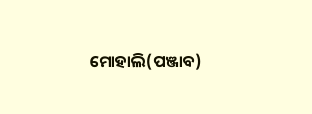ମୋହାଲି(ପଞ୍ଜାବ)